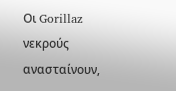Οι Gorillaz νεκρούς ανασταίνουν,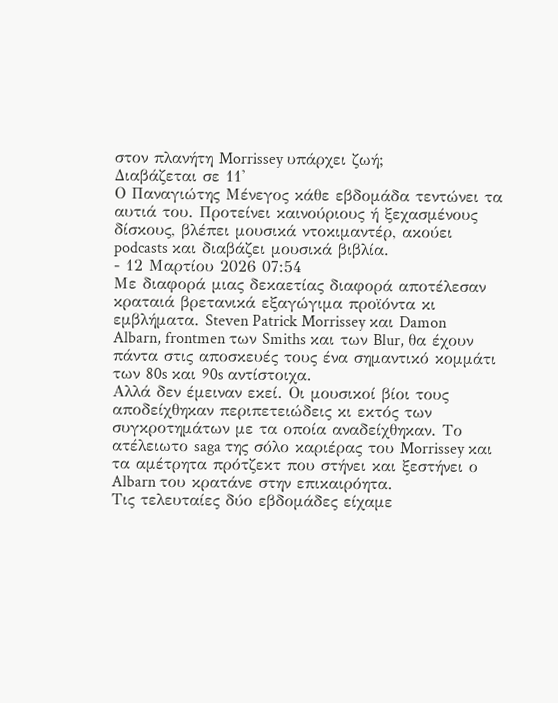στον πλανήτη Morrissey υπάρχει ζωή;
Διαβάζεται σε 11'
Ο Παναγιώτης Μένεγος κάθε εβδομάδα τεντώνει τα αυτιά του. Προτείνει καινούριους ή ξεχασμένους δίσκους, βλέπει μουσικά ντοκιμαντέρ, ακούει podcasts και διαβάζει μουσικά βιβλία.
- 12 Μαρτίου 2026 07:54
Με διαφορά μιας δεκαετίας διαφορά αποτέλεσαν κραταιά βρετανικά εξαγώγιμα προϊόντα κι εμβλήματα. Steven Patrick Morrissey και Damon Albarn, frontmen των Smiths και των Blur, θα έχουν πάντα στις αποσκευές τους ένα σημαντικό κομμάτι των 80s και 90s αντίστοιχα.
Αλλά δεν έμειναν εκεί. Οι μουσικοί βίοι τους αποδείχθηκαν περιπετειώδεις κι εκτός των συγκροτημάτων με τα οποία αναδείχθηκαν. Το ατέλειωτο saga της σόλο καριέρας του Morrissey και τα αμέτρητα πρότζεκτ που στήνει και ξεστήνει ο Albarn του κρατάνε στην επικαιρόητα.
Τις τελευταίες δύο εβδομάδες είχαμε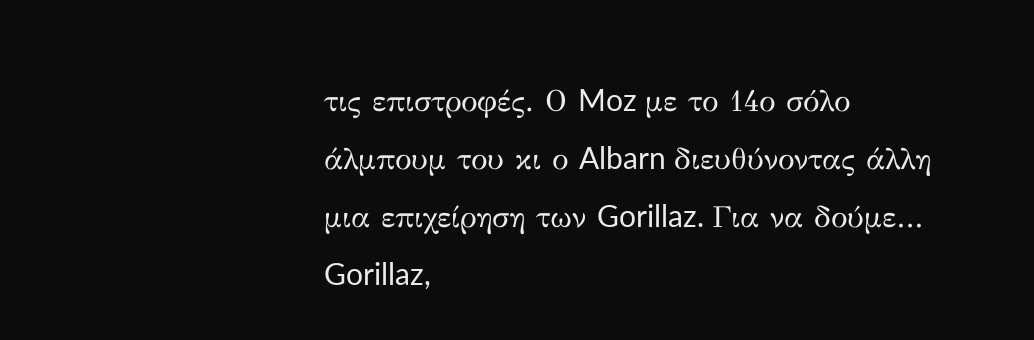τις επιστροφές. Ο Moz με το 14ο σόλο άλμπουμ του κι ο Albarn διευθύνοντας άλλη μια επιχείρηση των Gorillaz. Για να δούμε…
Gorillaz,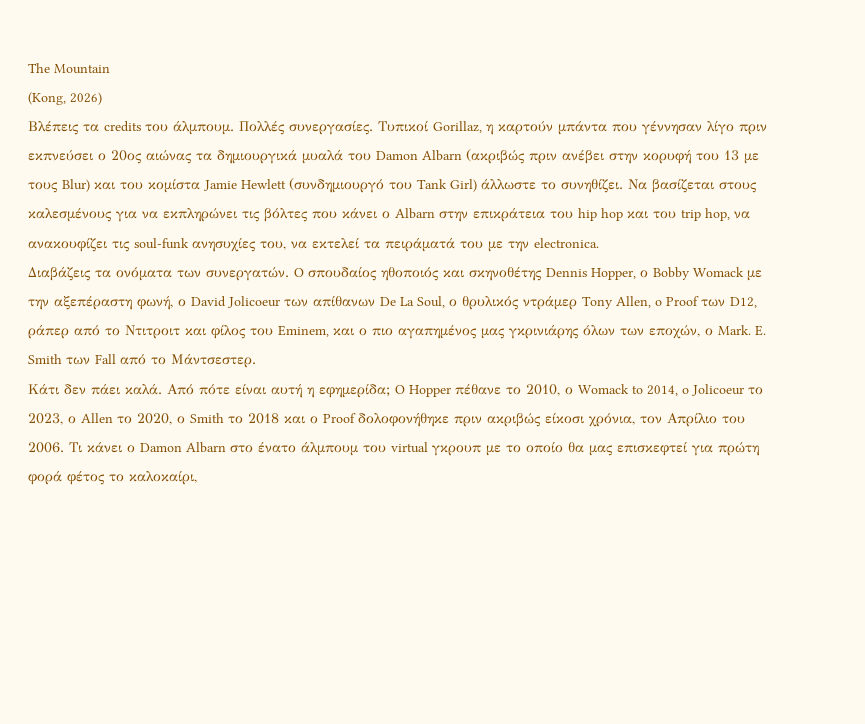The Mountain
(Kong, 2026)
Βλέπεις τα credits του άλμπουμ. Πολλές συνεργασίες. Τυπικοί Gorillaz, η καρτούν μπάντα που γέννησαν λίγο πριν εκπνεύσει ο 20ος αιώνας τα δημιουργικά μυαλά του Damon Albarn (ακριβώς πριν ανέβει στην κορυφή του 13 με τους Blur) και του κομίστα Jamie Hewlett (συνδημιουργό του Tank Girl) άλλωστε το συνηθίζει. Να βασίζεται στους καλεσμένους για να εκπληρώνει τις βόλτες που κάνει ο Albarn στην επικράτεια του hip hop και του trip hop, να ανακουφίζει τις soul-funk ανησυχίες του, να εκτελεί τα πειράματά του με την electronica.
Διαβάζεις τα ονόματα των συνεργατών. O σπουδαίος ηθοποιός και σκηνοθέτης Dennis Hopper, ο Bobby Womack με την αξεπέραστη φωνή, ο David Jolicoeur των απίθανων De La Soul, ο θρυλικός ντράμερ Tony Allen, o Proof των D12, ράπερ από το Ντιτροιτ και φίλος του Eminem, και ο πιο αγαπημένος μας γκρινιάρης όλων των εποχών, ο Mark. E. Smith των Fall από το Μάντσεστερ.
Κάτι δεν πάει καλά. Από πότε είναι αυτή η εφημερίδα; O Hopper πέθανε το 2010, ο Womack to 2014, o Jolicoeur το 2023, ο Allen το 2020, ο Smith το 2018 και ο Proof δολοφονήθηκε πριν ακριβώς είκοσι χρόνια, τον Απρίλιο του 2006. Τι κάνει ο Damon Albarn στο ένατο άλμπουμ του virtual γκρουπ με το οποίο θα μας επισκεφτεί για πρώτη φορά φέτος το καλοκαίρι,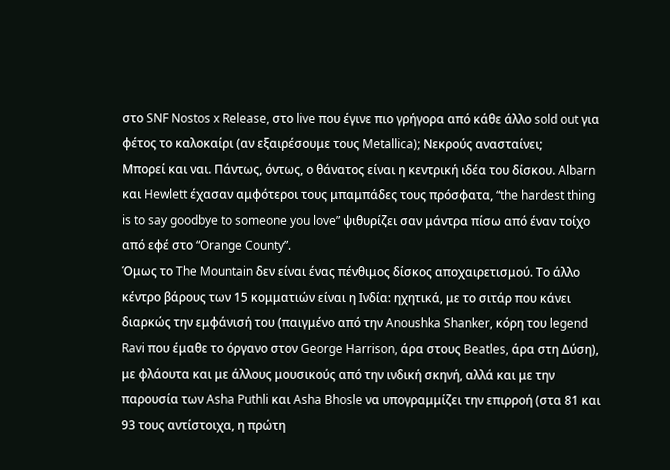στο SNF Nostos x Release, στο live που έγινε πιο γρήγορα από κάθε άλλο sold out για φέτος το καλοκαίρι (αν εξαιρέσουμε τους Metallica); Νεκρούς ανασταίνει;
Μπορεί και ναι. Πάντως, όντως, ο θάνατος είναι η κεντρική ιδέα του δίσκου. Albarn και Hewlett έχασαν αμφότεροι τους μπαμπάδες τους πρόσφατα, “the hardest thing is to say goodbye to someone you love” ψιθυρίζει σαν μάντρα πίσω από έναν τοίχο από εφέ στο “Orange County”.
Όμως το The Mountain δεν είναι ένας πένθιμος δίσκος αποχαιρετισμού. Το άλλο κέντρο βάρους των 15 κομματιών είναι η Ινδία: ηχητικά, με το σιτάρ που κάνει διαρκώς την εμφάνισή του (παιγμένο από την Anoushka Shanker, κόρη του legend Ravi που έμαθε το όργανο στον George Harrison, άρα στους Beatles, άρα στη Δύση), με φλάουτα και με άλλους μουσικούς από την ινδική σκηνή, αλλά και με την παρουσία των Asha Puthli και Asha Bhosle να υπογραμμίζει την επιρροή (στα 81 και 93 τους αντίστοιχα, η πρώτη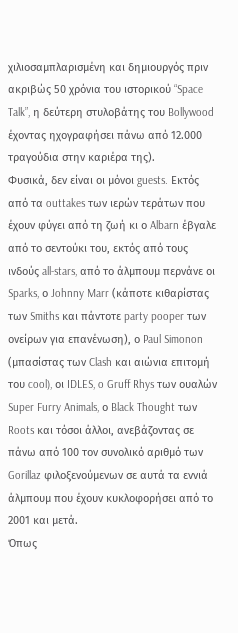χιλιοσαμπλαρισμένη και δημιουργός πριν ακριβώς 50 χρόνια του ιστορικού “Space Talk”, η δεύτερη στυλοβάτης του Bollywood έχοντας ηχογραφήσει πάνω από 12.000 τραγούδια στην καριέρα της).
Φυσικά, δεν είναι οι μόνοι guests. Εκτός από τα outtakes των ιερών τεράτων που έχουν φύγει από τη ζωή κι ο Albarn έβγαλε από το σεντούκι του, εκτός από τους ινδούς all-stars, από το άλμπουμ περνάνε οι Sparks, ο Johnny Marr (κάποτε κιθαρίστας των Smiths και πάντοτε party pooper των ονείρων για επανένωση), ο Paul Simonon (μπασίστας των Clash και αιώνια επιτομή του cool), οι IDLES, o Gruff Rhys των ουαλών Super Furry Animals, ο Black Thought των Roots και τόσοι άλλοι, ανεβάζοντας σε πάνω από 100 τον συνολικό αριθμό των Gorillaz φιλοξενούμενων σε αυτά τα εννιά άλμπουμ που έχουν κυκλοφορήσει από το 2001 και μετά.
Όπως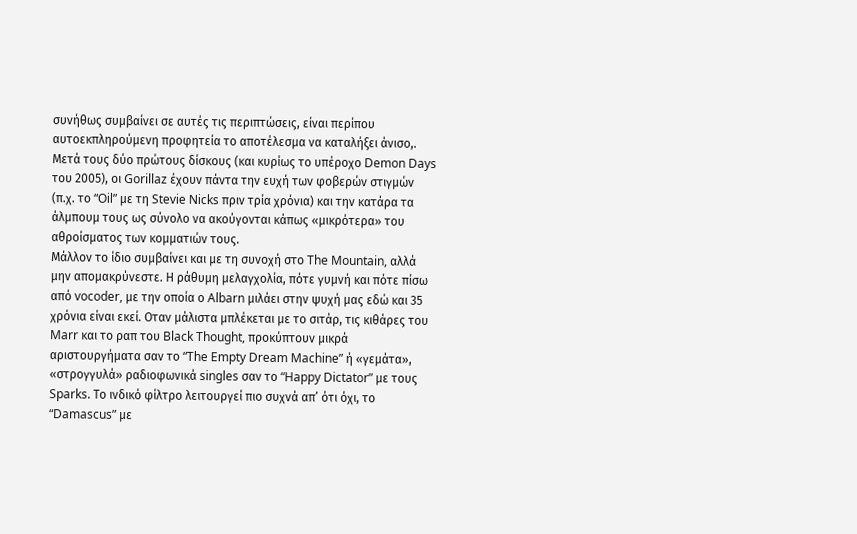συνήθως συμβαίνει σε αυτές τις περιπτώσεις, είναι περίπου αυτοεκπληρούμενη προφητεία το αποτέλεσμα να καταλήξει άνισο,. Μετά τους δύο πρώτους δίσκους (και κυρίως το υπέροχο Demon Days του 2005), οι Gorillaz έχουν πάντα την ευχή των φοβερών στιγμών (π.χ. το “Oil” με τη Stevie Nicks πριν τρία χρόνια) και την κατάρα τα άλμπουμ τους ως σύνολο να ακούγονται κάπως «μικρότερα» του αθροίσματος των κομματιών τους.
Μάλλον το ίδιο συμβαίνει και με τη συνοχή στο The Mountain, αλλά μην απομακρύνεστε. Η ράθυμη μελαγχολία, πότε γυμνή και πότε πίσω από vocoder, με την οποία ο Albarn μιλάει στην ψυχή μας εδώ και 35 χρόνια είναι εκεί. Οταν μάλιστα μπλέκεται με το σιτάρ, τις κιθάρες του Marr και το ραπ του Black Thought, προκύπτουν μικρά αριστουργήματα σαν το “The Empty Dream Machine” ή «γεμάτα», «στρογγυλά» ραδιοφωνικά singles σαν το “Happy Dictator” με τους Sparks. Το ινδικό φίλτρο λειτουργεί πιο συχνά απ’ ότι όχι, το “Damascus” με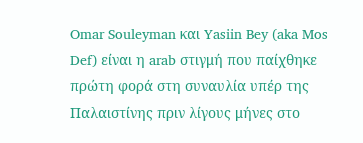Omar Souleyman και Yasiin Bey (aka Mos Def) είναι η arab στιγμή που παίχθηκε πρώτη φορά στη συναυλία υπέρ της Παλαιστίνης πριν λίγους μήνες στο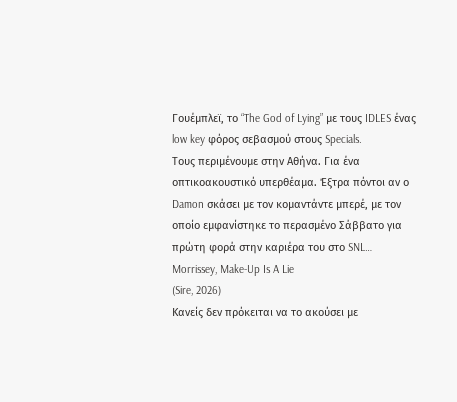Γουέμπλεϊ, το “The God of Lying” με τους IDLES ένας low key φόρος σεβασμού στους Specials.
Τους περιμένουμε στην Αθήνα. Για ένα οπτικοακουστικό υπερθέαμα. Έξτρα πόντοι αν ο Damon σκάσει με τον κομαντάντε μπερέ, με τον οποίο εμφανίστηκε το περασμένο Σάββατο για πρώτη φορά στην καριέρα του στο SNL…
Morrissey, Make-Up Is A Lie
(Sire, 2026)
Κανείς δεν πρόκειται να το ακούσει με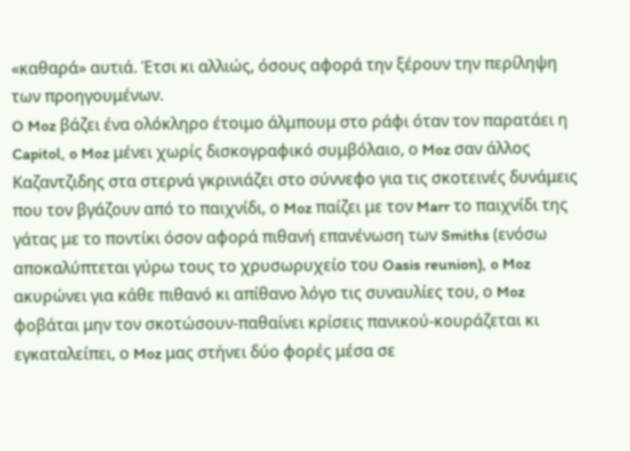«καθαρά» αυτιά. Έτσι κι αλλιώς, όσους αφορά την ξέρουν την περίληψη των προηγουμένων.
O Moz βάζει ένα ολόκληρο έτοιμο άλμπουμ στο ράφι όταν τον παρατάει η Capitol, o Moz μένει χωρίς δισκογραφικό συμβόλαιο, ο Moz σαν άλλος Καζαντζιδης στα στερνά γκρινιάζει στο σύννεφο για τις σκοτεινές δυνάμεις που τον βγάζουν από το παιχνίδι, ο Moz παίζει με τον Marr το παιχνίδι της γάτας με το ποντίκι όσον αφορά πιθανή επανένωση των Smiths (ενόσω αποκαλύπτεται γύρω τους το χρυσωρυχείο του Oasis reunion), o Moz ακυρώνει για κάθε πιθανό κι απίθανο λόγο τις συναυλίες του, ο Moz φοβάται μην τον σκοτώσουν-παθαίνει κρίσεις πανικού-κουράζεται κι εγκαταλείπει, ο Moz μας στήνει δύο φορές μέσα σε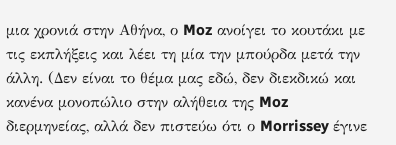μια χρονιά στην Αθήνα, ο Moz ανοίγει το κουτάκι με τις εκπλήξεις και λέει τη μία την μπούρδα μετά την άλλη. (Δεν είναι το θέμα μας εδώ, δεν διεκδικώ και κανένα μονοπώλιο στην αλήθεια της Moz διερμηνείας, αλλά δεν πιστεύω ότι ο Morrissey έγινε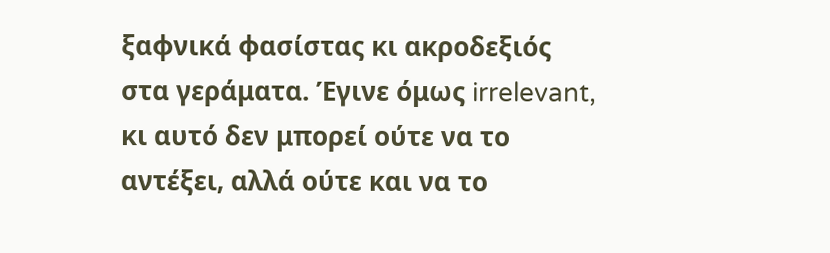ξαφνικά φασίστας κι ακροδεξιός στα γεράματα. Έγινε όμως irrelevant, κι αυτό δεν μπορεί ούτε να το αντέξει, αλλά ούτε και να το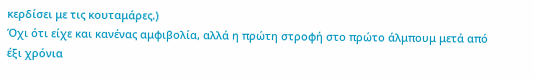κερδίσει με τις κουταμάρες.)
Όχι ότι είχε και κανένας αμφιβολία, αλλά η πρώτη στροφή στο πρώτο άλμπουμ μετά από έξι χρόνια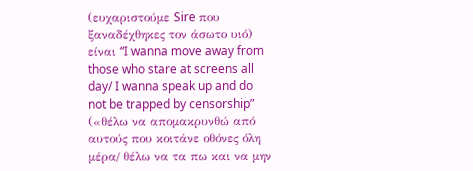(ευχαριστούμε Sire που ξαναδέχθηκες τον άσωτο υιό) είναι “I wanna move away from those who stare at screens all day/ I wanna speak up and do not be trapped by censorship” («θέλω να απομακρυνθώ από αυτούς που κοιτάνε οθόνες όλη μέρα/ θέλω να τα πω και να μην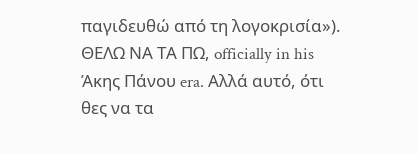παγιδευθώ από τη λογοκρισία»).
ΘΕΛΩ ΝΑ ΤΑ ΠΩ, officially in his Άκης Πάνου era. Αλλά αυτό, ότι θες να τα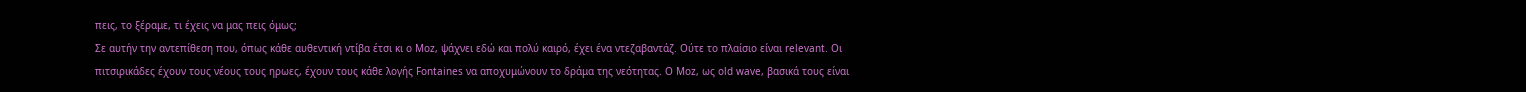πεις, το ξέραμε, τι έχεις να μας πεις όμως;
Σε αυτήν την αντεπίθεση που, όπως κάθε αυθεντική ντίβα έτσι κι ο Moz, ψάχνει εδώ και πολύ καιρό, έχει ένα ντεζαβαντάζ. Ούτε το πλαίσιο είναι relevant. Οι πιτσιρικάδες έχουν τους νέους τους ηρωες, έχουν τους κάθε λογής Fontaines να αποχυμώνουν το δράμα της νεότητας. Ο Moz, ως old wave, βασικά τους είναι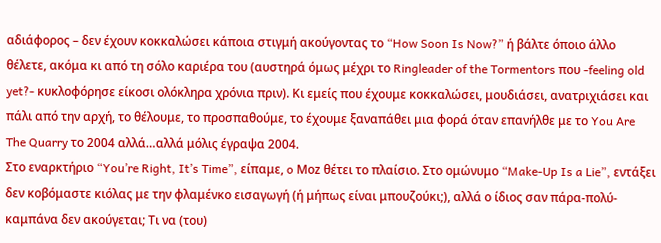αδιάφορος – δεν έχουν κοκκαλώσει κάποια στιγμή ακούγοντας το “How Soon Is Now?” ή βάλτε όποιο άλλο θέλετε, ακόμα κι από τη σόλο καριέρα του (αυστηρά όμως μέχρι το Ringleader of the Tormentors που -feeling old yet?- κυκλοφόρησε είκοσι ολόκληρα χρόνια πριν). Κι εμείς που έχουμε κοκκαλώσει, μουδιάσει, ανατριχιάσει και πάλι από την αρχή, το θέλουμε, το προσπαθούμε, το έχουμε ξαναπάθει μια φορά όταν επανήλθε με το You Are The Quarry το 2004 αλλά…αλλά μόλις έγραψα 2004.
Στο εναρκτήριο “You’re Right, It’s Time”, είπαμε, o Μοz θέτει το πλαίσιο. Στο ομώνυμο “Make-Up Is a Lie”, εντάξει δεν κοβόμαστε κιόλας με την φλαμένκο εισαγωγή (ή μήπως είναι μπουζούκι;), αλλά ο ίδιος σαν πάρα-πολύ-καμπάνα δεν ακούγεται; Τι να (του)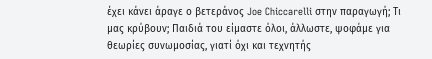έχει κάνει άραγε ο βετεράνος Joe Chiccarelli στην παραγωγή; Τι μας κρύβουν; Παιδιά του είμαστε όλοι, άλλωστε, ψοφάμε για θεωρίες συνωμοσίας, γιατί όχι και τεχνητής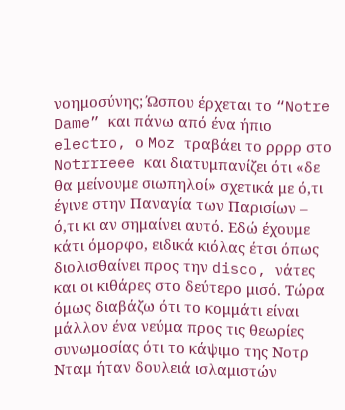νοημοσύνης; Ώσπου έρχεται το “Notre Dame” και πάνω από ένα ήπιο electro, ο Moz τραβάει το ρρρρ στο Notrrreee και διατυμπανίζει ότι «δε θα μείνουμε σιωπηλοί» σχετικά με ό,τι έγινε στην Παναγία των Παρισίων – ό,τι κι αν σημαίνει αυτό. Eδώ έχουμε κάτι όμορφο, ειδικά κιόλας έτσι όπως διολισθαίνει προς την disco, νάτες και οι κιθάρες στο δεύτερο μισό. Τώρα όμως διαβάζω ότι το κομμάτι είναι μάλλον ένα νεύμα προς τις θεωρίες συνωμοσίας ότι το κάψιμο της Νοτρ Νταμ ήταν δουλειά ισλαμιστών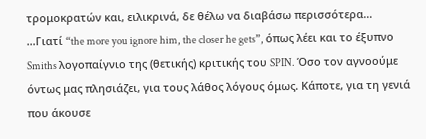τρομοκρατών και, ειλικρινά, δε θέλω να διαβάσω περισσότερα…
…Γιατί “the more you ignore him, the closer he gets”, όπως λέει και το έξυπνο Smiths λογοπαίγνιο της (θετικής) κριτικής του SPIN. Όσο τον αγνοούμε όντως μας πλησιάζει, για τους λάθος λόγους όμως. Κάποτε, για τη γενιά που άκουσε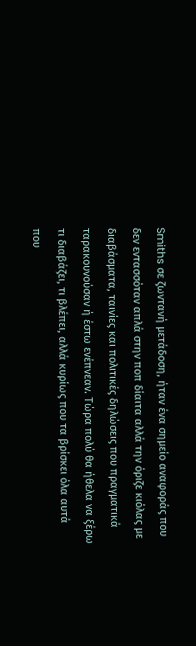Smiths σε ζωντανή μετάδοση, ήταν ένα σημείο αναφοράς που δεν εντασσόταν απλά στην ποπ δίαιτα αλλά την όριζε κιόλας με διαβάσματα, ταινίες και πολιτικές δηλώσεις που πραγματικά ταρακουνούσαν ή έστω ενέπνεαν. Τώρα πολύ θα ήθελα να ξέρω τι διαβάζει, τι βλέπει, αλλά κυρίως που τα βρίσκει όλα αυτά που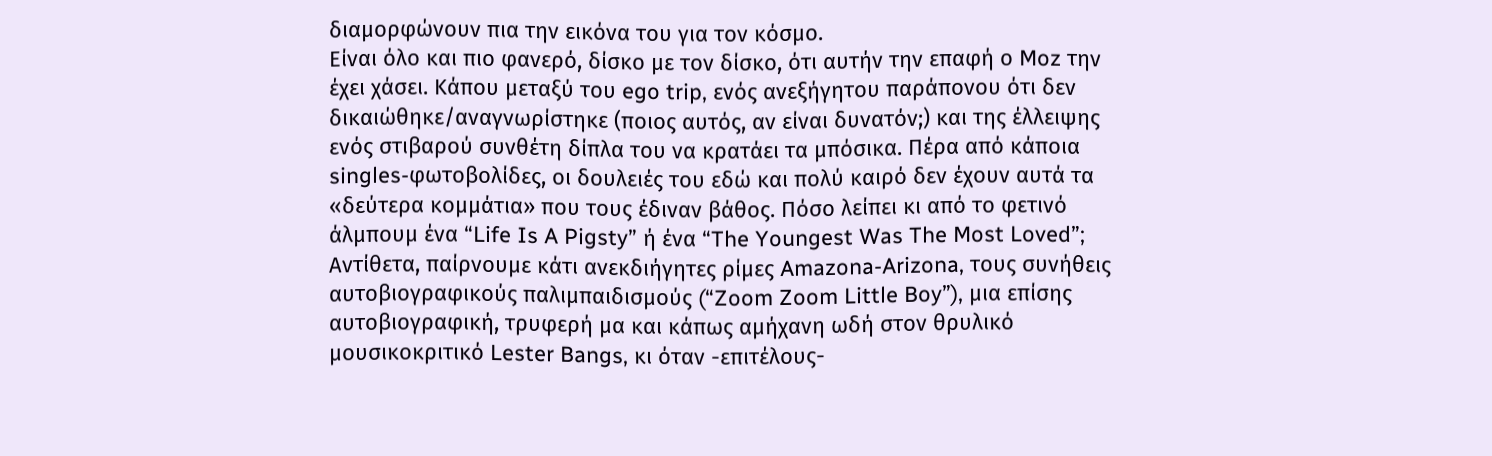διαμορφώνουν πια την εικόνα του για τον κόσμο.
Είναι όλο και πιο φανερό, δίσκο με τον δίσκο, ότι αυτήν την επαφή ο Moz την έχει χάσει. Κάπου μεταξύ του ego trip, ενός ανεξήγητου παράπονου ότι δεν δικαιώθηκε/αναγνωρίστηκε (ποιος αυτός, αν είναι δυνατόν;) και της έλλειψης ενός στιβαρού συνθέτη δίπλα του να κρατάει τα μπόσικα. Πέρα από κάποια singles-φωτοβολίδες, οι δουλειές του εδώ και πολύ καιρό δεν έχουν αυτά τα «δεύτερα κομμάτια» που τους έδιναν βάθος. Πόσο λείπει κι από το φετινό άλμπουμ ένα “Life Is A Pigsty” ή ένα “The Youngest Was The Most Loved”; Αντίθετα, παίρνουμε κάτι ανεκδιήγητες ρίμες Amazona-Arizona, τους συνήθεις αυτοβιογραφικούς παλιμπαιδισμούς (“Zoom Zoom Little Boy”), μια επίσης αυτοβιογραφική, τρυφερή μα και κάπως αμήχανη ωδή στον θρυλικό μουσικοκριτικό Lester Bangs, κι όταν -επιτέλους-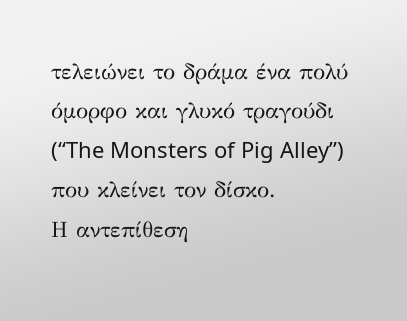τελειώνει το δράμα ένα πολύ όμορφο και γλυκό τραγούδι (“The Monsters of Pig Alley”) που κλείνει τον δίσκο.
Η αντεπίθεση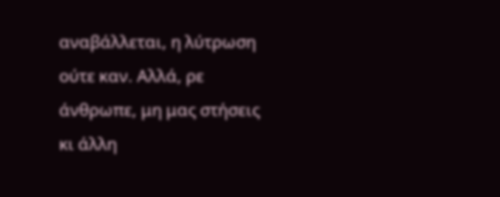αναβάλλεται, η λύτρωση ούτε καν. Αλλά, ρε άνθρωπε, μη μας στήσεις κι άλλη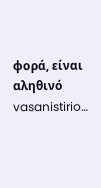φορά, είναι αληθινό vasanistirio…